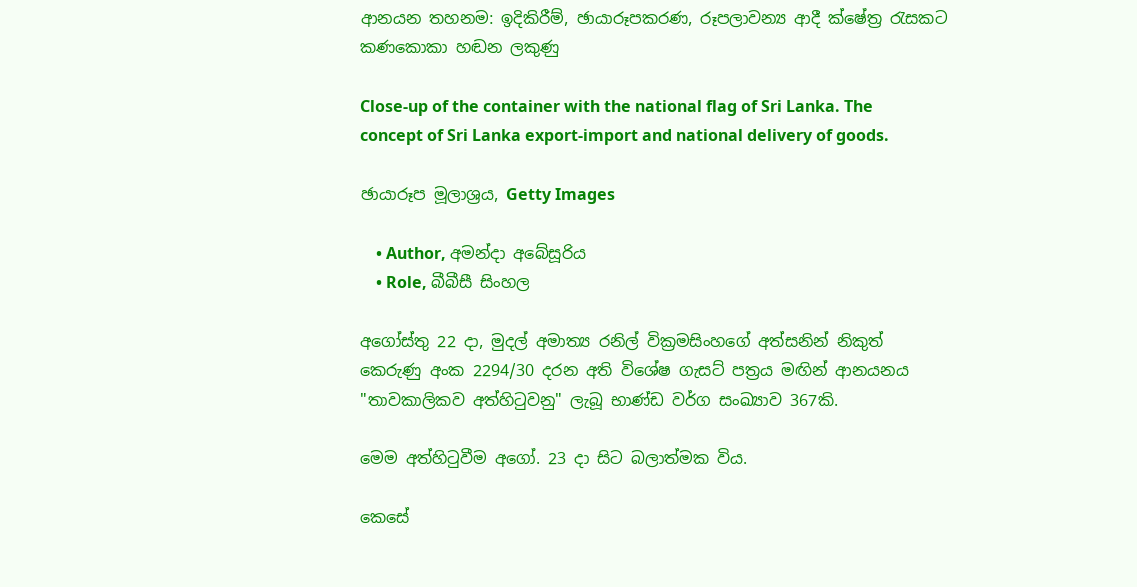ආනයන තහනම: ඉදිකිරීම්, ඡායාරූපකරණ, රූපලාවන්‍ය ආදී ක්ෂේත්‍ර රැසකට කණකොකා හඬන ලකුණු

Close-up of the container with the national flag of Sri Lanka. The concept of Sri Lanka export-import and national delivery of goods.

ඡායාරූප මූලාශ්‍රය, Getty Images

    • Author, අමන්දා අබේසූරිය
    • Role, බීබීසී සිංහල

අගෝස්තු 22 දා, මුදල් අමාත්‍ය රනිල් වික්‍රමසිංහගේ අත්සනින් නිකුත් කෙරුණු අංක 2294/30 දරන අති විශේෂ ගැසට් පත්‍රය මඟින් ආනයනය "තාවකාලිකව අත්හිටුවනු" ලැබූ භාණ්ඩ වර්ග සංඛ්‍යාව 367කි.

මෙම අත්හිටුවීම අගෝ. 23 දා සිට බලාත්මක විය.

කෙසේ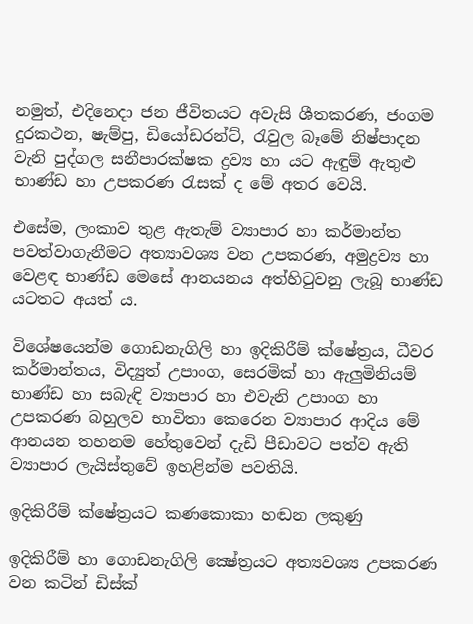නමුත්, එදිනෙදා ජන ජීවිතයට අවැසි ශීතකරණ, ජංගම දුරකථන, ෂැම්පු, ඩියෝඩරන්ට්, රැවුල බෑමේ නිෂ්පාදන වැනි පුද්ගල සනීපාරක්ෂක ද්‍රව්‍ය හා යට ඇඳුම් ඇතුළු භාණ්ඩ හා උපකරණ රැසක් ද මේ අතර වෙයි.

එසේම, ලංකාව තුළ ඇතැම් ව්‍යාපාර හා කර්මාන්ත පවත්වාගැනීමට අත්‍යාවශ්‍ය වන උපකරණ, අමුද්‍රව්‍ය හා වෙළඳ භාණ්ඩ මෙසේ ආනයනය අත්හිටුවනු ලැබූ භාණ්ඩ යටතට අයත් ය.

විශේෂයෙන්ම ගොඩනැගිලි හා ඉදිකිරීම් ක්ෂේත්‍රය, ධීවර කර්මාන්තය, විද්‍යුත් උපාංග, සෙරමික් හා ඇලුමිනියම් භාණ්ඩ හා සබැඳි ව්‍යාපාර හා එවැනි උපාංග හා උපකරණ බහුලව භාවිතා කෙරෙන ව්‍යාපාර ආදිය මේ ආනයන තහනම හේතුවෙන් දැඩි පීඩාවට පත්ව ඇති ව්‍යාපාර ලැයිස්තුවේ ඉහළින්ම පවතියි.

ඉදිකිරීම් ක්ෂේත්‍රයට කණකොකා හඬන ලකුණු

ඉදිකිරීම් හා ගොඩනැගිලි ක්‍ෂේත්‍රයට අත්‍යවශ්‍ය උපකරණ වන කටින් ඩිස්ක්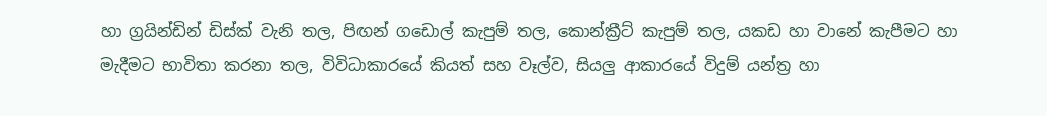හා ග්‍රයින්ඩින් ඩිස්ක් වැනි තල, පිඟන් ගඩොල් කැපුම් තල, කොන්ක්‍රීට් කැපුම් තල, යකඩ හා වානේ කැපීමට හා මැදීමට භාවිතා කරනා තල, විවිධාකාරයේ කියත් සහ වෑල්ව, සියලු ආකාරයේ විදුම් යන්ත්‍ර හා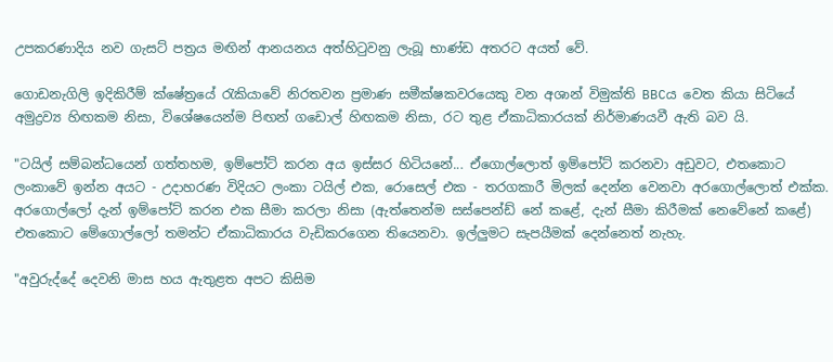උපකරණාදිය නව ගැසට් පත්‍රය මඟින් ආනයනය අත්හිටුවනු ලැබූ භාණ්ඩ අතරට අයත් වේ.

ගොඩනැගිලි ඉදිකිරීම් ක්ෂේත්‍රයේ රැකියාවේ නිරතවන ප්‍රමාණ සමීක්ෂකවරයෙකු වන අශාන් විමුක්ති BBCය වෙත කියා සිටියේ අමුද්‍රව්‍ය හිඟකම නිසා, විශේෂයෙන්ම පිඟන් ගඩොල් හිඟකම නිසා, රට තුළ ඒකාධිකාරයක් නිර්මාණයවී ඇති බව යි.

"ටයිල් සම්බන්ධයෙන් ගත්තහම, ඉම්පෝට් කරන අය ඉස්සර හිටියනේ... ඒගොල්ලොත් ඉම්පෝට් කරනවා අඩුවට, එතකොට ලංකාවේ ඉන්න අයට - උදාහරණ විදියට ලංකා ටයිල් එක, රොසෙල් එක - තරගකාරී මිලක් දෙන්න වෙනවා අරගොල්ලොත් එක්ක. අරගොල්ලෝ දැන් ඉම්පෝට් කරන එක සීමා කරලා නිසා (ඇත්තෙන්ම සස්පෙන්ඩ් නේ කළේ, දැන් සීමා කිරීමක් නෙවේනේ කළේ) එතකොට මේගොල්ලෝ තමන්ට ඒකාධිකාරය වැඩිකරගෙන තියෙනවා. ඉල්ලුමට සැපයීමක් දෙන්නෙත් නැහැ.

"අවුරුද්දේ දෙවනි මාස හය ඇතුළත අපට කිසිම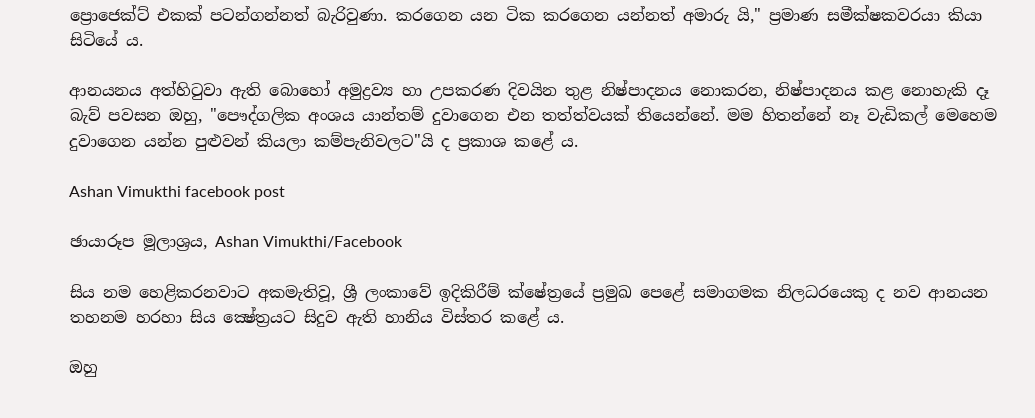ප්‍රොජෙක්ට් එකක් පටන්ගන්නත් බැරිවුණා. කරගෙන යන ටික කරගෙන යන්නත් අමාරු යි," ප්‍රමාණ සමීක්ෂකවරයා කියා සිටියේ ය.

ආනයනය අත්හිටුවා ඇති බොහෝ අමුද්‍රව්‍ය හා උපකරණ දිවයින තුළ නිෂ්පාදනය නොකරන, නිෂ්පාදනය කළ නොහැකි දෑ බැව් පවසන ඔහු, "පෞද්ගලික අංශය යාන්තම් දුවාගෙන එන තත්ත්වයක් තියෙන්නේ. මම හිතන්නේ නෑ වැඩිකල් මෙහෙම දුවාගෙන යන්න පුළුවන් කියලා කම්පැනිවලට"යි ද ප්‍රකාශ කළේ ය.

Ashan Vimukthi facebook post

ඡායාරූප මූලාශ්‍රය, Ashan Vimukthi/Facebook

සිය නම හෙළිකරනවාට අකමැතිවූ, ශ්‍රී ලංකාවේ ඉදිකිරීම් ක්ෂේත්‍රයේ ප්‍රමුඛ පෙළේ සමාගමක නිලධරයෙකු ද නව ආනයන තහනම හරහා සිය ක්‍ෂේත්‍රයට සිදුව ඇති හානිය විස්තර කළේ ය.

ඔහු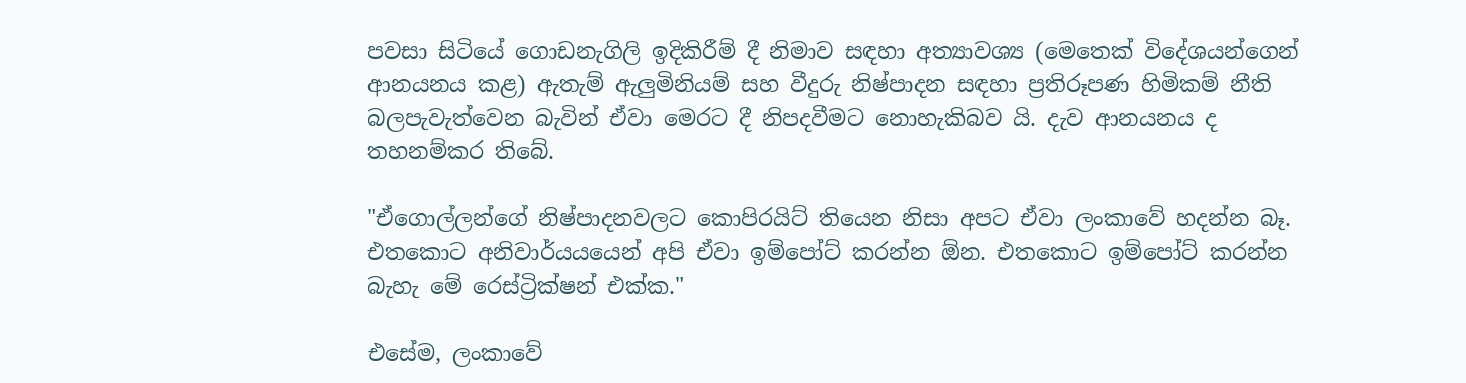පවසා සිටියේ ගොඩනැගිලි ඉදිකිරීම් දී නිමාව සඳහා අත්‍යාවශ්‍ය (මෙතෙක් විදේශයන්ගෙන් ආනයනය කළ) ඇතැම් ඇලුමිනියම් සහ වීදුරු නිෂ්පාදන සඳහා ප්‍රතිරූපණ හිමිකම් නීති බලපැවැත්වෙන බැවින් ඒවා මෙරට දී නිපදවීමට නොහැකිබව යි. දැව ආනයනය ද තහනම්කර තිබේ.

"ඒගොල්ලන්ගේ නිෂ්පාදනවලට කොපිරයිට් තියෙන නිසා අපට ඒවා ලංකාවේ හදන්න බෑ. එතකොට අනිවාර්යයයෙන් අපි ඒවා ඉම්පෝට් කරන්න ඕන. එතකොට ඉම්පෝට් කරන්න බැහැ මේ රෙස්ට්‍රික්ෂන් එක්ක."

එසේම, ලංකාවේ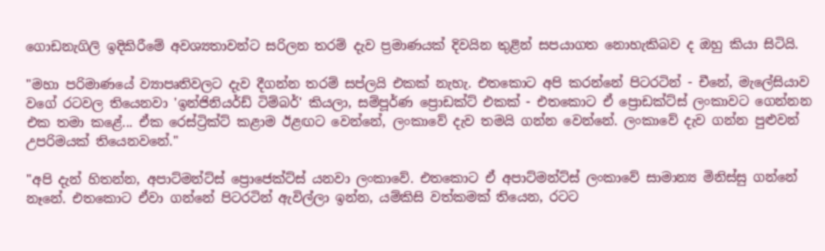ගොඩනැගිලි ඉදිකිරීමේ අවශ්‍යතාවන්ට සරිලන තරම් දැව ප්‍රමාණයක් දිවයින තුළින් සපයාගත නොහැකිබව ද ඔහු කියා සිටියි.

"මහා පරිමාණයේ ව්‍යාපෘතිවලට දැව දීගන්න තරම් සප්ලයි එකක් නැහැ. එතකොට අපි කරන්නේ පිටරටින් - චීනේ, මැලේසියාව වගේ රටවල තියෙනවා 'ඉන්ජිනියර්ඩ් ටිම්බර්' කියලා, සම්පූර්ණ ප්‍රොඩක්ට් එකක් - එතකොට ඒ ප්‍රොඩක්ට්ස් ලංකාවට ගෙන්නන එක තමා කළේ... ඒක රෙස්ට්‍රික්ට් කළාම ඊළඟට වෙන්නේ, ලංකාවේ දැව තමයි ගන්න වෙන්නේ. ලංකාවේ දැව ගන්න පුළුවන් උපරිමයක් තියෙනවනේ."

"අපි දැන් හිතන්න, අපාට්මන්ට්ස් ප්‍රොජෙක්ට්ස් යනවා ලංකාවේ. එතකොට ඒ අපාට්මන්ට්ස් ලංකාවේ සාමාන්‍ය මිනිස්සු ගන්නේ නෑනේ. එතකොට ඒවා ගන්නේ පිටරටින් ඇවිල්ලා ඉන්න, යම්කිසි වත්කමක් තියෙන, රටට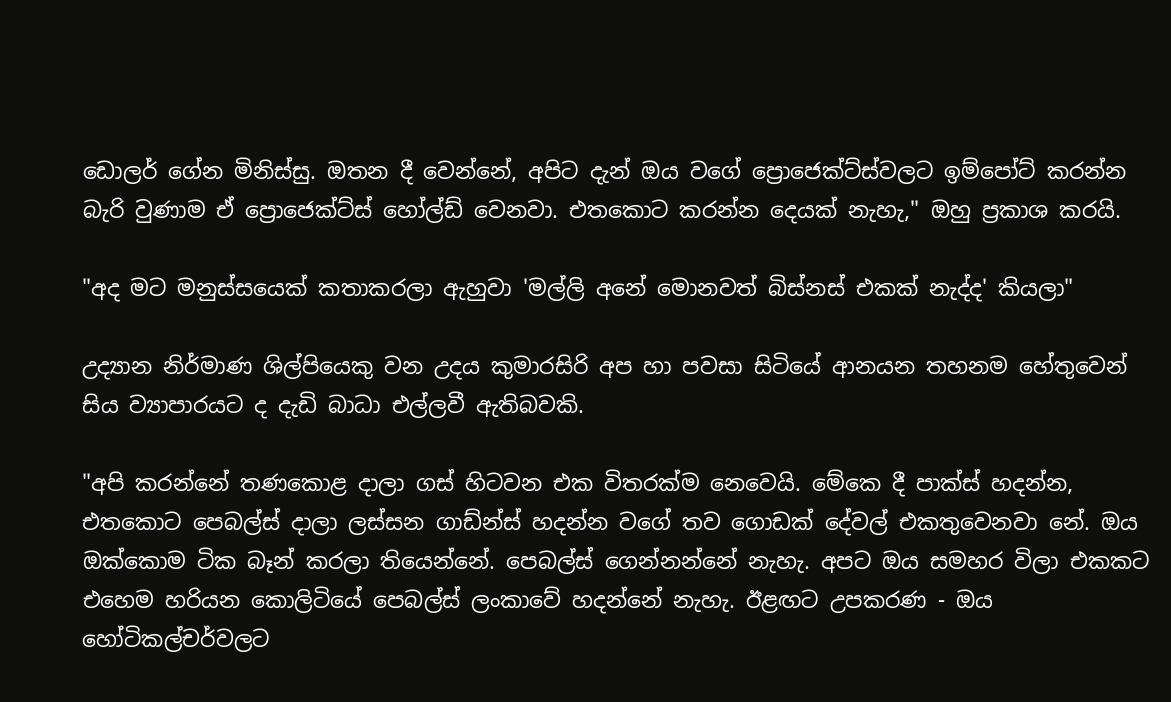ඩොලර් ගේන මිනිස්සු. ඔතන දී වෙන්නේ, අපිට දැන් ඔය වගේ ප්‍රොජෙක්ට්ස්වලට ඉම්පෝට් කරන්න බැරි වුණාම ඒ ප්‍රොජෙක්ට්ස් හෝල්ඩ් වෙනවා. එතකොට කරන්න දෙයක් නැහැ," ඔහු ප්‍රකාශ කරයි.

"අද මට මනුස්සයෙක් කතාකරලා ඇහුවා 'මල්ලි අනේ මොනවත් බිස්නස් එකක් නැද්ද' කියලා"

උද්‍යාන නිර්මාණ ශිල්පියෙකු වන උදය කුමාරසිරි අප හා පවසා සිටියේ ආනයන තහනම හේතුවෙන් සිය ව්‍යාපාරයට ද දැඩි බාධා එල්ලවී ඇතිබවකි.

"අපි කරන්නේ තණකොළ දාලා ගස් හිටවන එක විතරක්ම නෙවෙයි. මේකෙ දී පාක්ස් හදන්න, එතකොට පෙබල්ස් දාලා ලස්සන ගාඩ්න්ස් හදන්න වගේ තව ගොඩක් දේවල් එකතුවෙනවා නේ. ඔය ඔක්කොම ටික බෑන් කරලා තියෙන්නේ. පෙබල්ස් ගෙන්නන්නේ නැහැ. අපට ඔය සමහර විලා එකකට එහෙම හරියන කොලිටියේ පෙබල්ස් ලංකාවේ හදන්නේ නැහැ. ඊළඟට උපකරණ - ඔය හෝටිකල්චර්වලට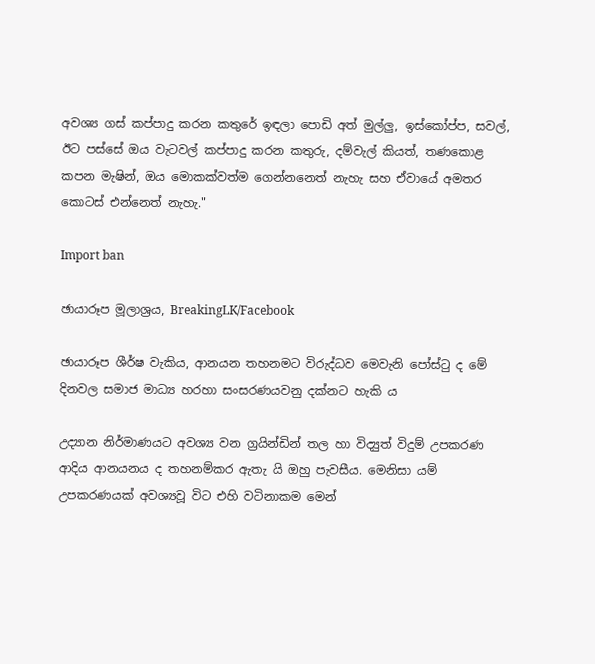අවශ්‍ය ගස් කප්පාදු කරන කතුරේ ඉඳලා පොඩි අත් මුල්ලු, ඉස්කෝප්ප, සවල්, ඊට පස්සේ ඔය වැටවල් කප්පාදු කරන කතුරු, දම්වැල් කියත්, තණකොළ කපන මැෂින්, ඔය මොකක්වත්ම ගෙන්නනෙත් නැහැ සහ ඒවායේ අමතර කොටස් එන්නෙත් නැහැ."

Import ban

ඡායාරූප මූලාශ්‍රය, BreakingLK/Facebook

ඡායාරූප ශීර්ෂ වැකිය, ආනයන තහනමට විරුද්ධව මෙවැනි පෝස්ටු ද මේ දිනවල සමාජ මාධ්‍ය හරහා සංසරණයවනු දක්නට හැකි ය

උද්‍යාන නිර්මාණයට අවශ්‍ය වන ග්‍රයින්ඩින් තල හා විද්‍යුත් විදුම් උපකරණ ආදිය ආනයනය ද තහනම්කර ඇතැ යි ඔහු පැවසීය. මෙනිසා යම් උපකරණයක් අවශ්‍යවූ විට එහි වටිනාකම මෙන්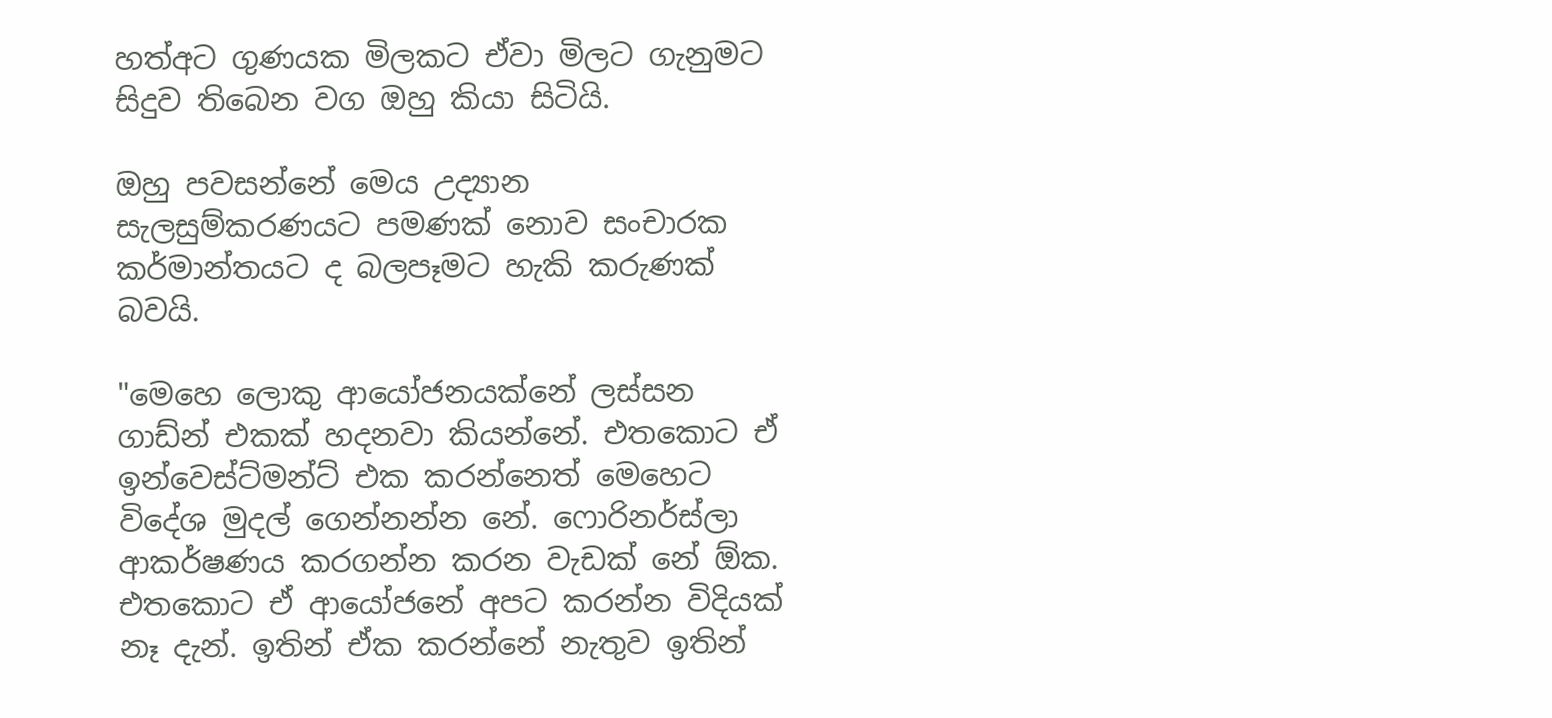හත්අට ගුණයක මිලකට ඒවා මිලට ගැනුමට සිදුව තිබෙන වග ඔහු කියා සිටියි.

ඔහු පවසන්නේ මෙය උද්‍යාන සැලසුම්කරණයට පමණක් නොව සංචාරක කර්මාන්තයට ද බලපෑමට හැකි කරුණක් බවයි.

"මෙහෙ ලොකු ආයෝජනයක්නේ ලස්සන ගාඩ්න් එකක් හදනවා කියන්නේ. එතකොට ඒ ඉන්වෙස්ට්මන්ට් එක කරන්නෙත් මෙහෙට විදේශ මුදල් ගෙන්නන්න නේ. ෆොරිනර්ස්ලා ආකර්ෂණය කරගන්න කරන වැඩක් නේ ඕක. එතකොට ඒ ආයෝජනේ අපට කරන්න විදියක් නෑ දැන්. ඉතින් ඒක කරන්නේ නැතුව ඉතින්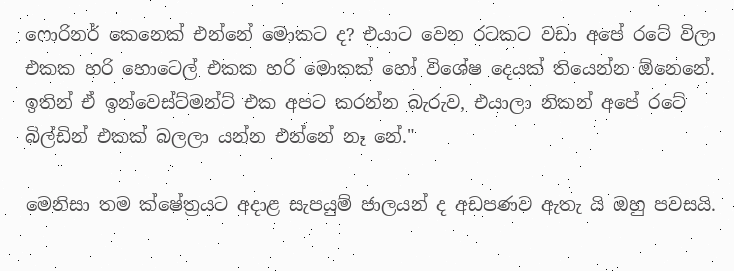ෆොරිනර් කෙනෙක් එන්නේ මොකට ද? එයාට වෙන රටකට වඩා අපේ රටේ විලා එකක හරි හොටෙල් එකක හරි මොකක් හෝ විශේෂ දෙයක් තියෙන්න ඕනෙනේ. ඉතින් ඒ ඉන්වෙස්ට්මන්ට් එක අපට කරන්න බැරුව, එයාලා නිකන් අපේ රටේ බිල්ඩින් එකක් බලලා යන්න එන්නේ නෑ නේ."

මෙනිසා තම ක්ෂේත්‍රයට අදාළ සැපයුම් ජාලයන් ද අඩපණව ඇතැ යි ඔහු පවසයි.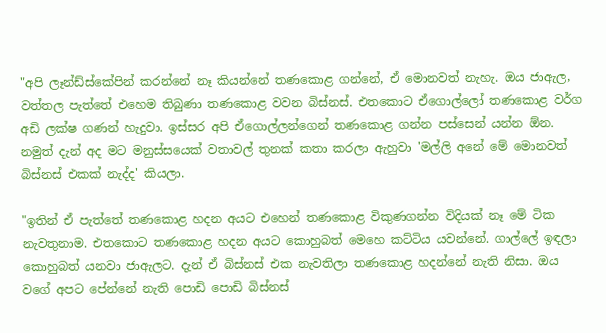"අපි ලෑන්ඩ්ස්කේපින් කරන්නේ නෑ කියන්නේ තණකොළ ගන්නේ, ඒ මොනවත් නැහැ. ඔය ජාඇල, වත්තල පැත්තේ එහෙම තිබුණා තණකොළ වවන බිස්නස්. එතකොට ඒගොල්ලෝ තණකොළ වර්ග අඩි ලක්ෂ ගණන් හැදුවා. ඉස්සර අපි ඒගොල්ලන්ගෙන් තණකොළ ගන්න පස්සෙන් යන්න ඕන. නමුත් දැන් අද මට මනුස්සයෙක් වතාවල් තුනක් කතා කරලා ඇහුවා 'මල්ලි අනේ මේ මොනවත් බිස්නස් එකක් නැද්ද' කියලා.

"ඉතින් ඒ පැත්තේ තණකොළ හදන අයට එහෙන් තණකොළ විකුණගන්න විදියක් නෑ මේ ටික නැවතුනාම. එතකොට තණකොළ හදන අයට කොහුබත් මෙහෙ කට්ටිය යවන්නේ. ගාල්ලේ ඉඳලා කොහුබත් යනවා ජාඇලට. දැන් ඒ බිස්නස් එක නැවතිලා තණකොළ හදන්නේ නැති නිසා. ඔය වගේ අපට පේන්නේ නැති පොඩි පොඩි බිස්නස්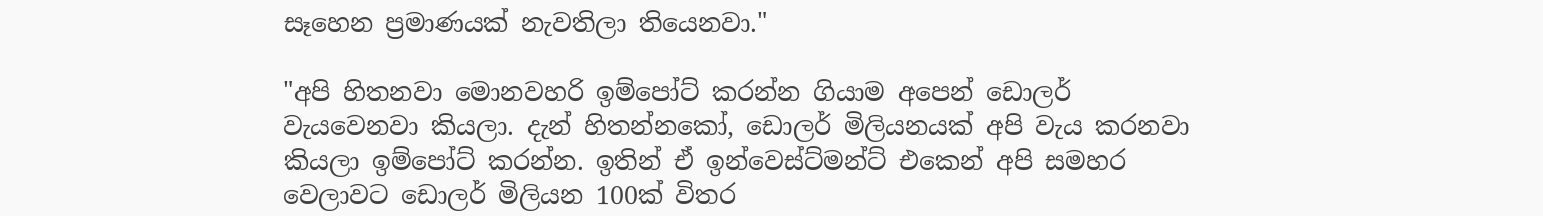සෑහෙන ප්‍රමාණයක් නැවතිලා තියෙනවා."

"අපි හිතනවා මොනවහරි ඉම්පෝට් කරන්න ගියාම අපෙන් ඩොලර් වැයවෙනවා කියලා. දැන් හිතන්නකෝ, ඩොලර් මිලියනයක් අපි වැය කරනවා කියලා ඉම්පෝට් කරන්න. ඉතින් ඒ ඉන්වෙස්ට්මන්ට් එකෙන් අපි සමහර වෙලාවට ඩොලර් මිලියන 100ක් විතර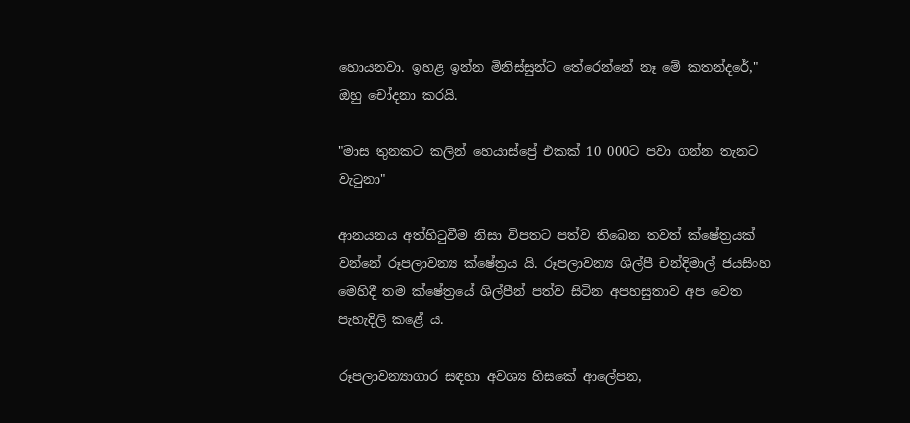හොයනවා. ඉහළ ඉන්න මිනිස්සුන්ට තේරෙන්නේ නෑ මේ කතන්දරේ," ඔහු චෝදනා කරයි.

"මාස තුනකට කලින් හෙයාස්ප්‍රේ එකක් 10 000ට පවා ගන්න තැනට වැටුනා"

ආනයනය අත්හිටුවීම නිසා විපතට පත්ව තිබෙන තවත් ක්ෂේත්‍රයක් වන්නේ රූපලාවන්‍ය ක්ෂේත්‍රය යි. රූපලාවන්‍ය ශිල්පී චන්දිමාල් ජයසිංහ මෙහිදී තම ක්ෂේත්‍රයේ ශිල්පීන් පත්ව සිටින අපහසුතාව අප වෙත පැහැදිලි කළේ ය.

රූපලාවන්‍යාගාර සඳහා අවශ්‍ය හිසකේ ආලේපන,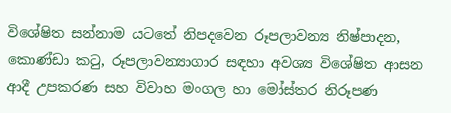විශේෂිත සන්නාම යටතේ නිපදවෙන රූපලාවන්‍ය නිෂ්පාදන, කොණ්ඩා කටු, රූපලාවන්‍යාගාර සඳහා අවශ්‍ය විශේෂිත ආසන ආදී උපකරණ සහ විවාහ මංගල හා මෝස්‌තර නිරූපණ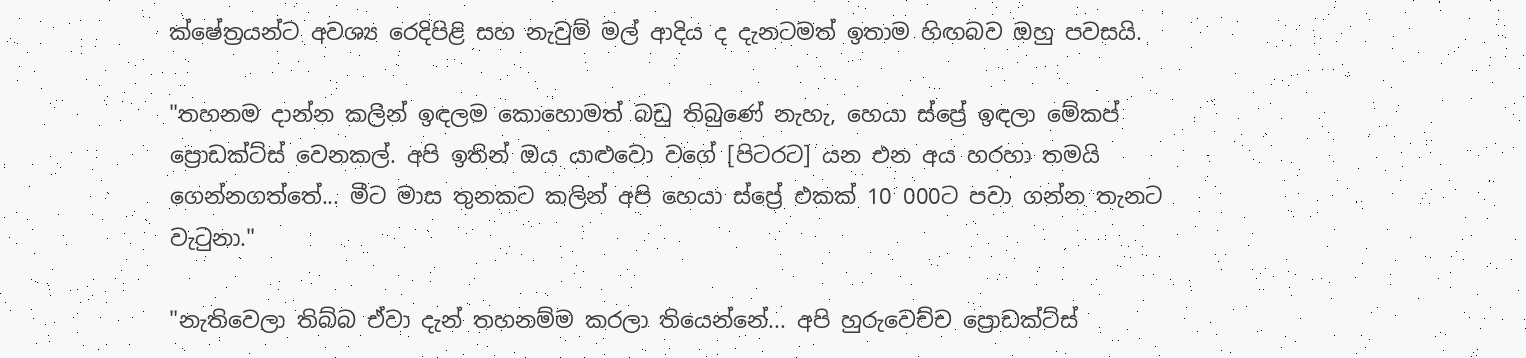ක්ෂේත්‍රයන්ට අවශ්‍ය රෙදිපිළි සහ නැවුම් මල් ආදිය ද දැනටමත් ඉතාම හිඟබව ඔහු පවසයි.

"තහනම දාන්න කලින් ඉඳලම කොහොමත් බඩු තිබුණේ නැහැ, හෙයා ස්ප්‍රේ ඉඳලා මේකප් ප්‍රොඩක්ට්ස් වෙනකල්. අපි ඉතින් ඔය යාළුවො වගේ [පිටරට] යන එන අය හරහා තමයි ගෙන්නගත්තේ... මීට මාස තුනකට කලින් අපි හෙයා ස්ප්‍රේ එකක් 10 000ට පවා ගන්න තැනට වැටුනා."

"නැතිවෙලා තිබ්බ ඒවා දැන් තහනම්ම කරලා තියෙන්නේ... අපි හුරුවෙච්ච ප්‍රොඩක්ට්ස්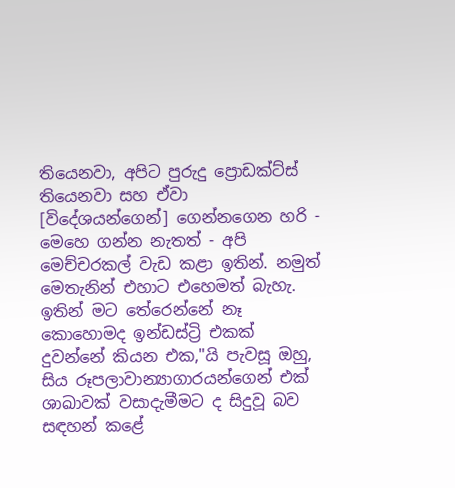තියෙනවා, අපිට පුරුදු ප්‍රොඩක්ට්ස් තියෙනවා සහ ඒවා [විදේශයන්ගෙන්] ගෙන්නගෙන හරි - මෙහෙ ගන්න නැතත් - අපි මෙච්චරකල් වැඩ කළා ඉතින්. නමුත් මෙතැනින් එහාට එහෙමත් බැහැ. ඉතින් මට තේරෙන්නේ නෑ කොහොමද ඉන්ඩස්ට්‍රි එකක් දුවන්නේ කියන එක,"යි පැවසූ ඔහු, සිය රූපලාවාන්‍යාගාරයන්ගෙන් එක් ශාඛාවක් වසාදැමීමට ද සිදුවූ බව සඳහන් කළේ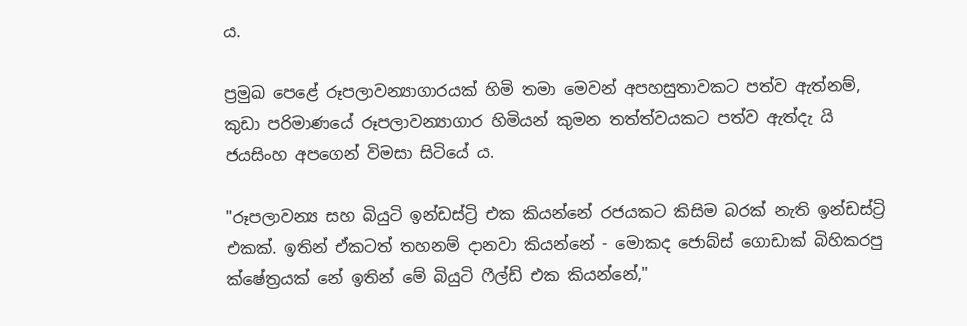ය.

ප්‍රමුඛ පෙළේ රූපලාවන්‍යාගාරයක් හිමි තමා මෙවන් අපහසුතාවකට පත්ව ඇත්නම්, කුඩා පරිමාණයේ රූපලාවන්‍යාගාර හිමියන් කුමන තත්ත්වයකට පත්ව ඇත්දැ යි ජයසිංහ අපගෙන් විමසා සිටියේ ය.

"රූපලාවන්‍ය සහ බියුටි ඉන්ඩස්ට්‍රි එක කියන්නේ රජයකට කිසිම බරක් නැති ඉන්ඩස්ට්‍රි එකක්. ඉතින් ඒකටත් තහනම් දානවා කියන්නේ - මොකද ජොබ්ස් ගොඩාක් බිහිකරපු ක්ෂේත්‍රයක් නේ ඉතින් මේ බියුටි ෆීල්ඩ් එක කියන්නේ,"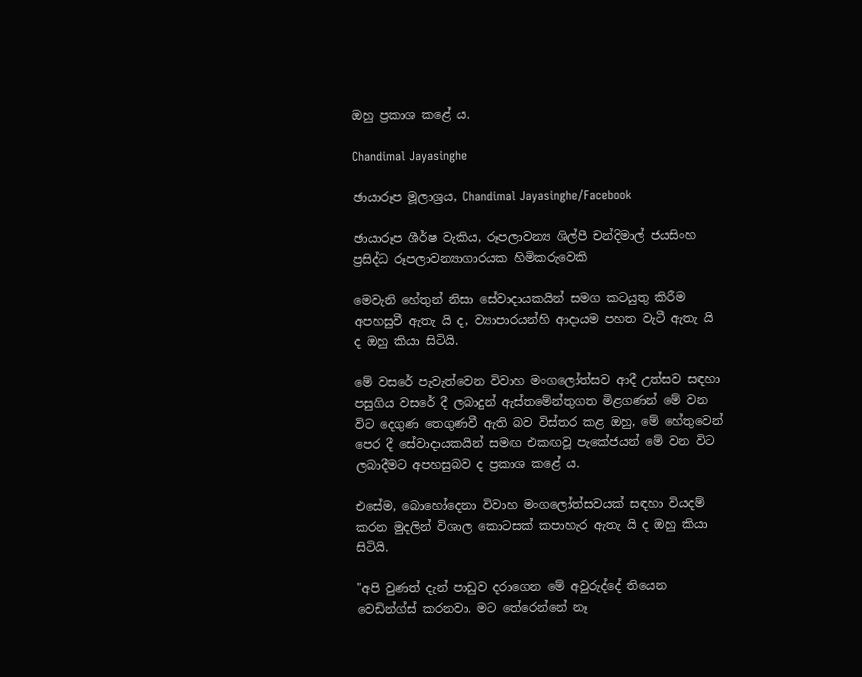ඔහු ප්‍රකාශ කළේ ය.

Chandimal Jayasinghe

ඡායාරූප මූලාශ්‍රය, Chandimal Jayasinghe/Facebook

ඡායාරූප ශීර්ෂ වැකිය, රූපලාවන්‍ය ශිල්පී චන්දිමාල් ජයසිංහ ප්‍රසිද්ධ රූපලාවන්‍යාගාරයක හිමිකරුවෙකි

මෙවැනි හේතුන් නිසා සේවාදායකයින් සමග කටයුතු කිරීම අපහසුවී ඇතැ යි ද, ව්‍යාපාරයන්හි ආදායම පහත වැටී ඇතැ යි ද ඔහු කියා සිටියි.

මේ වසරේ පැවැත්වෙන විවාහ මංගලෝත්සව ආදී උත්සව සඳහා පසුගිය වසරේ දී ලබාදුන් ඇස්තමේන්තුගත මිළගණන් මේ වන විට දෙගුණ තෙගුණවී ඇති බව විස්තර කළ ඔහු, මේ හේතුවෙන් පෙර දී සේවාදායකයින් සමඟ එකඟවූ පැකේජයන් මේ වන විට ලබාදීමට අපහසුබව ද ප්‍රකාශ කළේ ය.

එසේම, බොහෝදෙනා විවාහ මංගලෝත්සවයක් සඳහා වියදම් කරන මුදලින් විශාල කොටසක් කපාහැර ඇතැ යි ද ඔහු කියා සිටියි.

"අපි වුණත් දැන් පාඩුව දරාගෙන මේ අවුරුද්දේ තියෙන වෙඩින්ග්ස් කරනවා. මට තේරෙන්නේ නෑ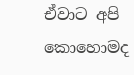ඒවාට අපි කොහොමද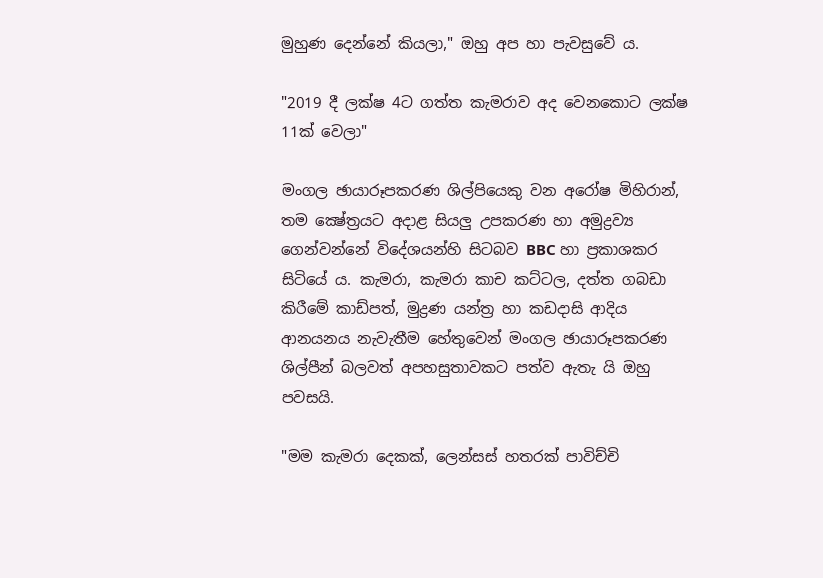මුහුණ දෙන්නේ කියලා," ඔහු අප හා පැවසුවේ ය.

"2019 දී ලක්ෂ 4ට ගත්ත කැමරාව අද වෙනකොට ලක්ෂ 11ක් වෙලා"

මංගල ඡායාරූපකරණ ශිල්පියෙකු වන අරෝෂ මිහිරාන්, තම ක්‍ෂේත්‍රයට අදාළ සියලු උපකරණ හා අමුද්‍රව්‍ය ගෙන්වන්නේ විදේශයන්හි සිටබව BBC හා ප්‍රකාශකර සිටියේ ය. කැමරා, කැමරා කාච කට්ටල, දත්ත ගබඩා කිරීමේ කාඩ්පත්, මුද්‍රණ යන්ත්‍ර හා කඩදාසි ආදිය ආනයනය නැවැතීම හේතුවෙන් මංගල ඡායාරූපකරණ ශිල්පීන් බලවත් අපහසුතාවකට පත්ව ඇතැ යි ඔහු පවසයි.

"මම කැමරා දෙකක්, ලෙන්සස් හතරක් පාවිච්චි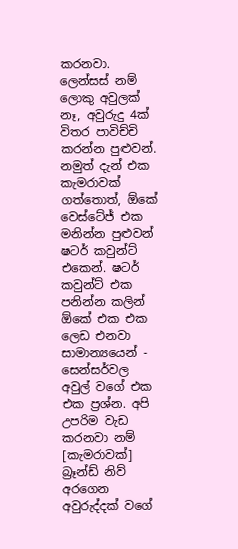කරනවා. ලෙන්සස් නම් ලොකු අවුලක් නෑ, අවුරුදු 4ක් විතර පාවිච්චි කරන්න පුළුවන්. නමුත් දැන් එක කැමරාවක් ගත්තොත්, ඕකේ වෙස්ටේජ් එක මනින්න පුළුවන් ෂටර් කවුන්ට් එකෙන්. ෂටර් කවුන්ට් එක පනින්න කලින් ඕකේ එක එක ලෙඩ එනවා සාමාන්‍යයෙන් - සෙන්සර්වල අවුල් වගේ එක එක ප්‍රශ්න. අපි උපරිම වැඩ කරනවා නම් [කැමරාවක්] බ්‍රෑන්ඩ් නිව් අරගෙන අවුරුද්දක් වගේ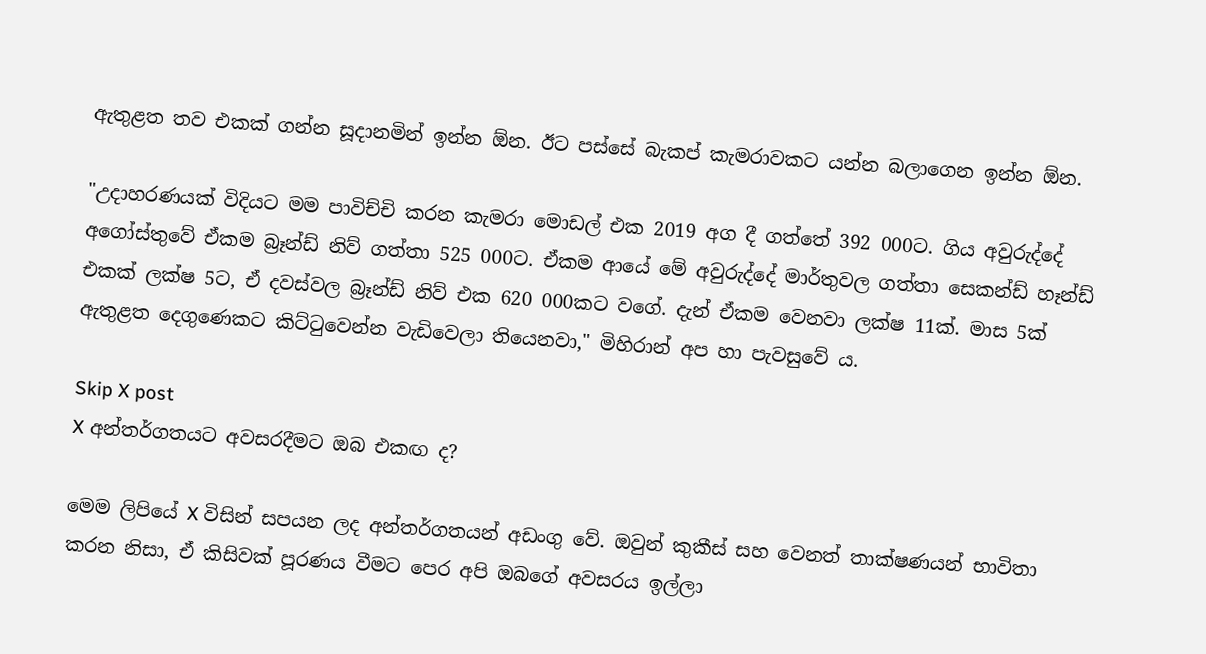ඇතුළත තව එකක් ගන්න සූදානමින් ඉන්න ඕන. ඊට පස්සේ බැකප් කැමරාවකට යන්න බලාගෙන ඉන්න ඕන.

"උදාහරණයක් විදියට මම පාවිච්චි කරන කැමරා මොඩල් එක 2019 අග දී ගත්තේ 392 000ට. ගිය අවුරුද්දේ අගෝස්තුවේ ඒකම බ්‍රෑන්ඩ් නිව් ගත්තා 525 000ට. ඒකම ආයේ මේ අවුරුද්දේ මාර්තුවල ගත්තා සෙකන්ඩ් හෑන්ඩ් එකක් ලක්ෂ 5ට, ඒ දවස්වල බ්‍රෑන්ඩ් නිව් එක 620 000කට වගේ. දැන් ඒකම වෙනවා ලක්ෂ 11ක්. මාස 5ක් ඇතුළත දෙගුණෙකට කිට්ටුවෙන්න වැඩිවෙලා තියෙනවා," මිහිරාන් අප හා පැවසුවේ ය.

Skip X post
X අන්තර්ගතයට අවසරදීමට ඔබ එකඟ ද?

මෙම ලිපියේ X විසින් සපයන ලද අන්තර්ගතයන් අඩංගු වේ. ඔවුන් කුකීස් සහ වෙනත් තාක්ෂණයන් භාවිතා කරන නිසා, ඒ කිසිවක් පූරණය වීමට පෙර අපි ඔබගේ අවසරය ඉල්ලා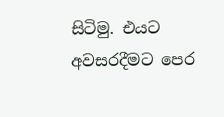සිටිමු. එයට අවසරදීමට පෙර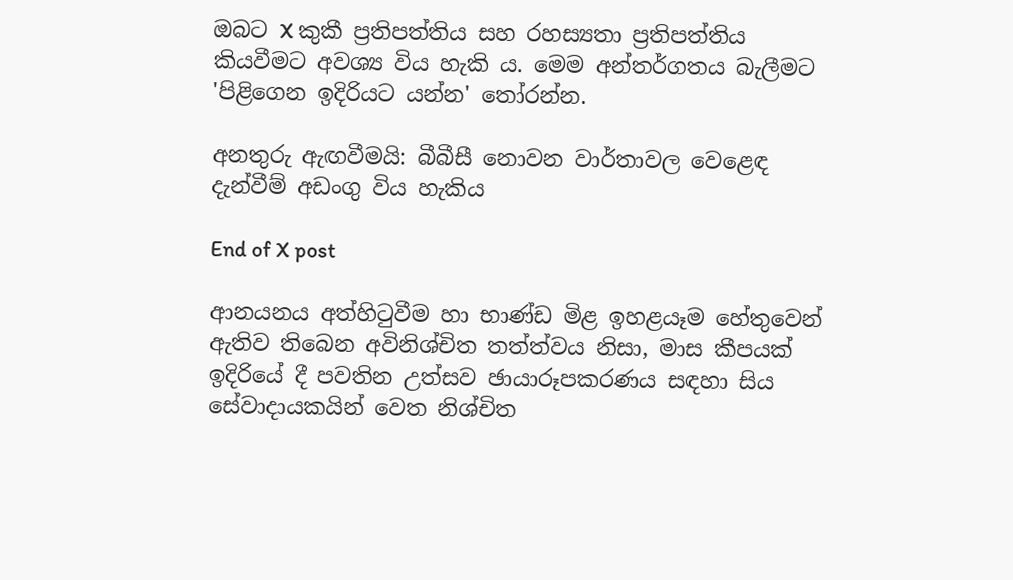ඔබට X කුකී ප්‍රතිපත්තිය සහ රහස්‍යතා ප්‍රතිපත්තිය කියවීමට අවශ්‍ය විය හැකි ය. මෙම අන්තර්ගතය බැලීමට 'පිළිගෙන ඉදිරියට යන්න' තෝරන්න.

අනතුරු ඇඟවීමයි: බීබීසී නොවන වාර්තාවල වෙළෙඳ දැන්වීම් අඩංගු විය හැකිය

End of X post

ආනයනය අත්හිටුවීම හා භාණ්ඩ මිළ ඉහළයෑම හේතුවෙන් ඇතිව තිබෙන අවිනිශ්චිත තත්ත්වය නිසා, මාස කීපයක් ඉදිරියේ දී පවතින උත්සව ඡායාරූපකරණය සඳහා සිය සේවාදායකයින් වෙත නිශ්චිත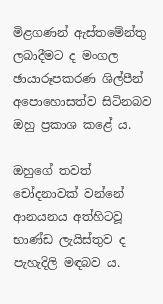මිළගණන් ඇස්තමේන්තු ලබාදීමට ද මංගල ඡායාරූපකරණ ශිල්පීන් අපොහොසත්ව සිටිනබව ඔහු ප්‍රකාශ කළේ ය.

ඔහුගේ තවත් චෝදනාවක් වන්නේ ආනයනය අත්හිටවූ භාණ්ඩ ලැයිස්තුව ද පැහැදිලි මඳබව ය.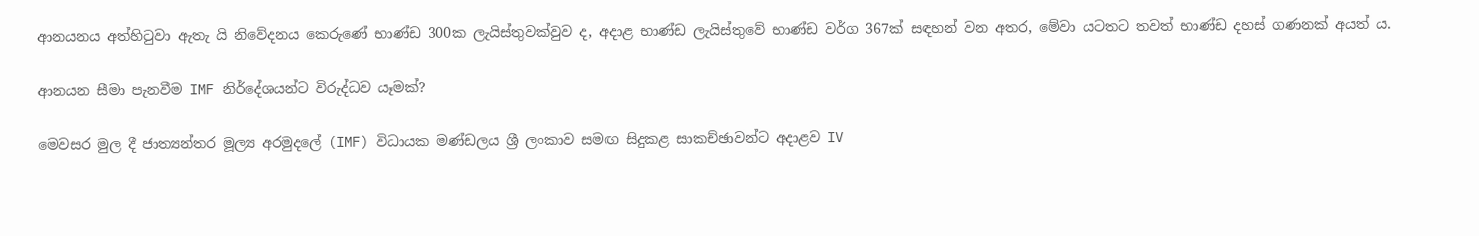ආනයනය අත්හිටුවා ඇතැ යි නිවේදනය කෙරුණේ භාණ්ඩ 300ක ලැයිස්තුවක්වුව ද, අදාළ භාණ්ඩ ලැයිස්තුවේ භාණ්ඩ වර්ග 367ක් සඳහන් වන අතර, මේවා යටතට තවත් භාණ්ඩ දහස් ගණනක් අයත් ය.

ආනයන සීමා පැනවීම IMF නිර්දේශයන්ට විරුද්ධව යෑමක්?

මෙවසර මුල දී ජාත්‍යන්තර මූල්‍ය අරමුදලේ (IMF) විධායක මණ්ඩලය ශ්‍රී ලංකාව සමඟ සිදුකළ සාකච්ඡාවන්ට අදාළව IV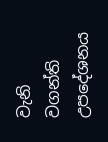වැනි වගන්ති උපදේශනය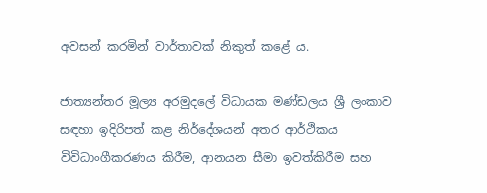අවසන් කරමින් වාර්තාවක් නිකුත් කළේ ය.

ජාත්‍යන්තර මූල්‍ය අරමුදලේ විධායක මණ්ඩලය ශ්‍රී ලංකාව සඳහා ඉදිරිපත් කළ නිර්දේශයන් අතර ආර්ථිකය විවිධාංගීකරණය කිරීම, ආනයන සීමා ඉවත්කිරීම සහ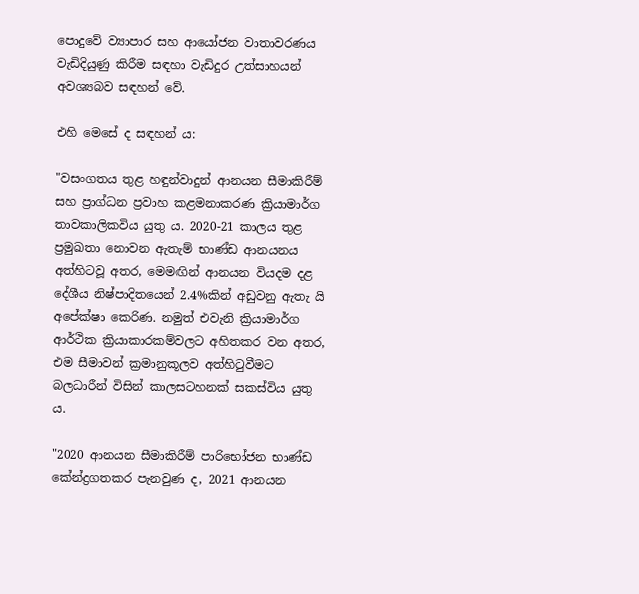පොදුවේ ව්‍යාපාර සහ ආයෝජන වාතාවරණය වැඩිදියුණු කිරීම සඳහා වැඩිදුර උත්සාහයන් අවශ්‍යබව සඳහන් වේ.

එහි මෙසේ ද සඳහන් ය:

"වසංගතය තුළ හඳුන්වාදුන් ආනයන සීමාකිරීම් සහ ප්‍රාග්ධන ප්‍රවාහ කළමනාකරණ ක්‍රියාමාර්ග තාවකාලිකවිය යුතු ය. 2020-21 කාලය තුළ ප්‍රමුඛතා නොවන ඇතැම් භාණ්ඩ ආනයනය අත්හිටවූ අතර, මෙමඟින් ආනයන වියදම දළ දේශීය නිෂ්පාදිතයෙන් 2.4%කින් අඩුවනු ඇතැ යි අපේක්ෂා කෙරිණ. නමුත් එවැනි ක්‍රියාමාර්ග ආර්ථික ක්‍රියාකාරකම්වලට අහිතකර වන අතර, එම සීමාවන් ක්‍රමානුකූලව අත්හිටුවීමට බලධාරීන් විසින් කාලසටහනක් සකස්විය යුතු ය.

"2020 ආනයන සීමාකිරීම් පාරිභෝජන භාණ්ඩ කේන්ද්‍රගතකර පැනවුණ ද, 2021 ආනයන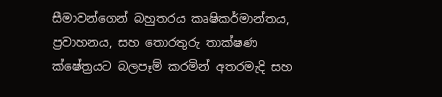සීමාවන්ගෙන් බහුතරය කෘෂිකර්මාන්තය, ප්‍රවාහනය, සහ තොරතුරු තාක්ෂණ ක්ෂේත්‍රයට බලපෑම් කරමින් අතරමැදි සහ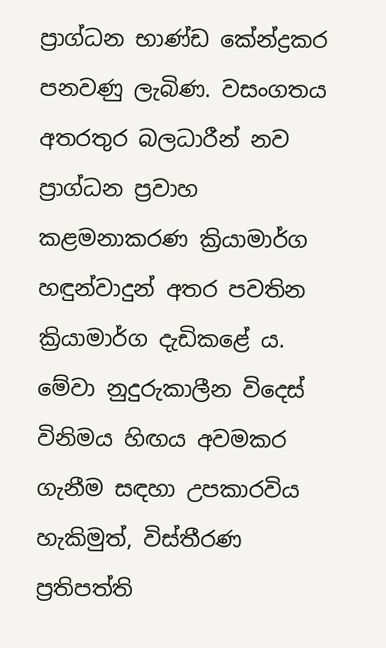ප්‍රාග්ධන භාණ්ඩ කේන්ද්‍රකර පනවණු ලැබිණ. වසංගතය අතරතුර බලධාරීන් නව ප්‍රාග්ධන ප්‍රවාහ කළමනාකරණ ක්‍රියාමාර්ග හඳුන්වාදුන් අතර පවතින ක්‍රියාමාර්ග දැඩිකළේ ය. මේවා නුදුරුකාලීන විදෙස් විනිමය හිඟය අවමකර ගැනීම සඳහා උපකාරවිය හැකිමුත්, විස්තීරණ ප්‍රතිපත්ති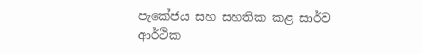පැකේජය සහ සහතික කළ සාර්ව ආර්ථික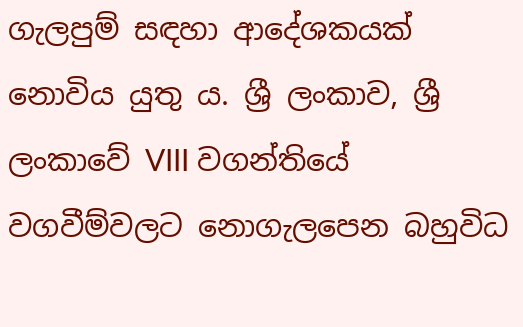ගැලපුම් සඳහා ආදේශකයක් නොවිය යුතු ය. ශ්‍රී ලංකාව, ශ්‍රී ලංකාවේ VIII වගන්තියේ වගවීම්වලට නොගැලපෙන බහුවිධ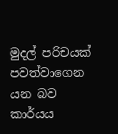මුදල් පරිචයක් පවත්වාගෙන යන බව කාර්යය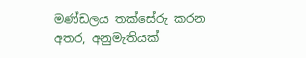මණ්ඩලය තක්සේරු කරන අතර, අනුමැතියක්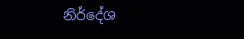නිර්දේශ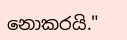නොකරයි."